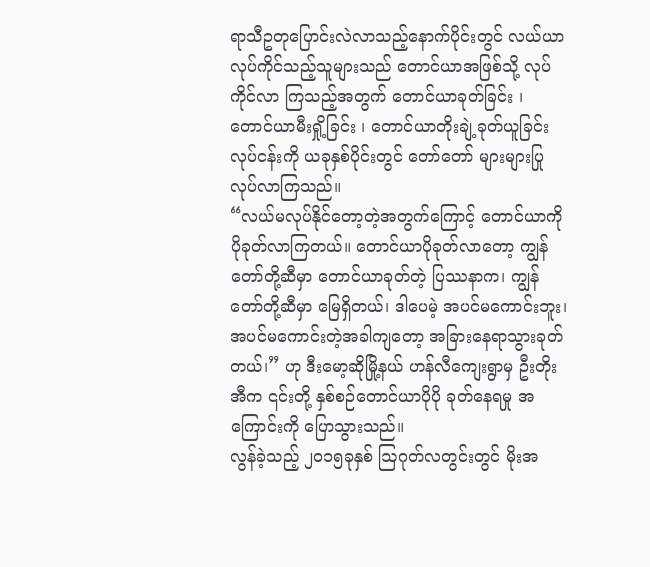ရာသီဥတုပြောင်းလဲလာသည့်နောက်ပိုင်းတွင် လယ်ယာလုပ်ကိုင်သည့်သူများသည် တောင်ယာအဖြစ်သို့ လုပ်ကိုင်လာ ကြသည့်အတွက် တောင်ယာခုတ်ခြင်း ၊ တောင်ယာမီးရှို့ခြင်း ၊ တောင်ယာတိုးချဲ့ခုတ်ယူခြင်း လုပ်ငန်းကို ယခုနှစ်ပိုင်းတွင် တော်တော် များများပြုလုပ်လာကြသည်။
“လယ်မလုပ်နိုင်တော့တဲ့အတွက်ကြောင့် တောင်ယာကို ပိုခုတ်လာကြတယ်။ တောင်ယာပိုခုတ်လာတော့ ကျွန်တော်တို့ဆီမှာ တောင်ယာခုတ်တဲ့ ပြဿနာက၊ ကျွန်တော်တို့ဆီမှာ မြေရှိတယ်၊ ဒါပေမဲ့ အပင်မကောင်းဘူး၊ အပင်မကောင်းတဲ့အခါကျတော့ အခြားနေရာသွားခုတ်တယ်၊” ဟု ဒီးမော့ဆိုမြို့နယ် ဟန်လီကျေးရွာမှ ဦးတိုးအီက ၎င်းတို့ နှစ်စဉ်တောင်ယာပိုပို ခုတ်နေရမှု အကြောင်းကို ပြောသွားသည်။
လွန်ခဲ့သည့် ၂၀၁၅ခုနှစ် ဩဂုတ်လတွင်းတွင် မိုးအ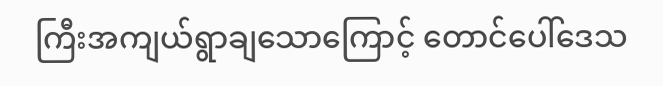ကြီးအကျယ်ရွာချသောကြောင့် တောင်ပေါ်ဒေသ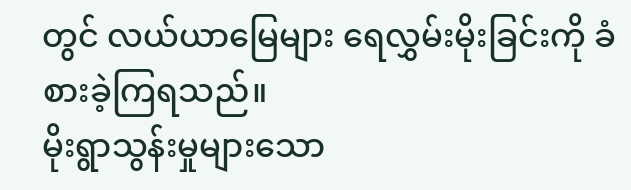တွင် လယ်ယာမြေများ ရေလွှမ်းမိုးခြင်းကို ခံစားခဲ့ကြရသည်။
မိုးရွာသွန်းမှုများသော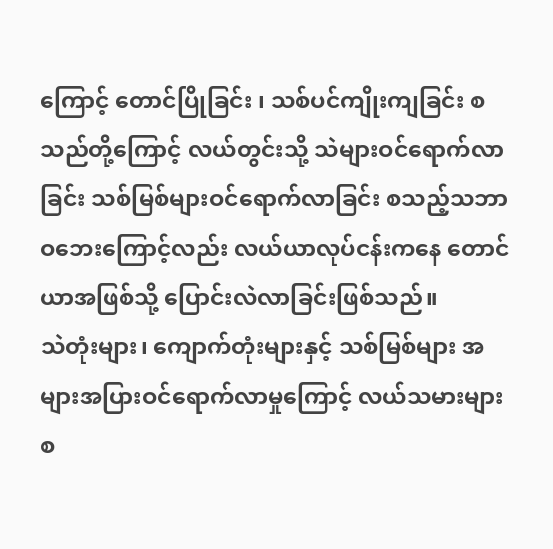ကြောင့် တောင်ပြိုခြင်း ၊ သစ်ပင်ကျိုးကျခြင်း စသည်တို့ကြောင့် လယ်တွင်းသို့ သဲများဝင်ရောက်လာခြင်း သစ်မြစ်များဝင်ရောက်လာခြင်း စသည့်သဘာဝဘေးကြောင့်လည်း လယ်ယာလုပ်ငန်းကနေ တောင်ယာအဖြစ်သို့ ပြောင်းလဲလာခြင်းဖြစ်သည်။
သဲတုံးများ၊ ကျောက်တုံးများနှင့် သစ်မြစ်များ အများအပြားဝင်ရောက်လာမှုကြောင့် လယ်သမားများ စ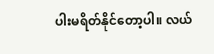ပါးမရိတ်နိုင်တော့ပါ။ လယ်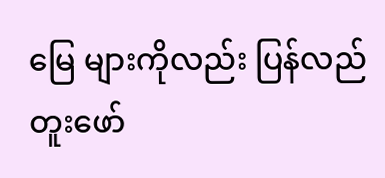မြေ များကိုလည်း ပြန်လည်တူးဖော်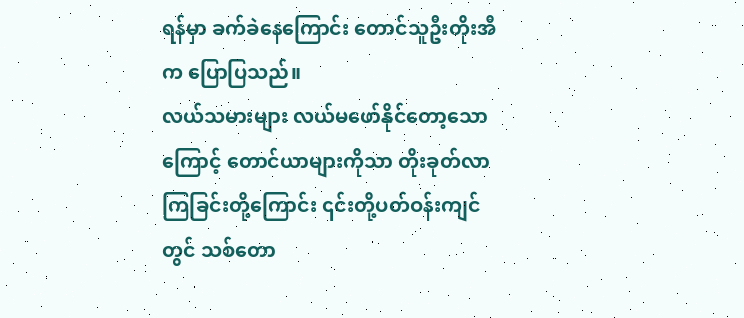ရန်မှာ ခက်ခဲနေကြောင်း တောင်သူဦးတိုးအီက ပြောပြသည်။
လယ်သမားများ လယ်မဖော်နိုင်တော့သောကြောင့် တောင်ယာများကိုသာ တိုးခုတ်လာကြခြင်းတို့ကြောင်း ၎င်းတို့ပတ်ဝန်းကျင်တွင် သစ်တော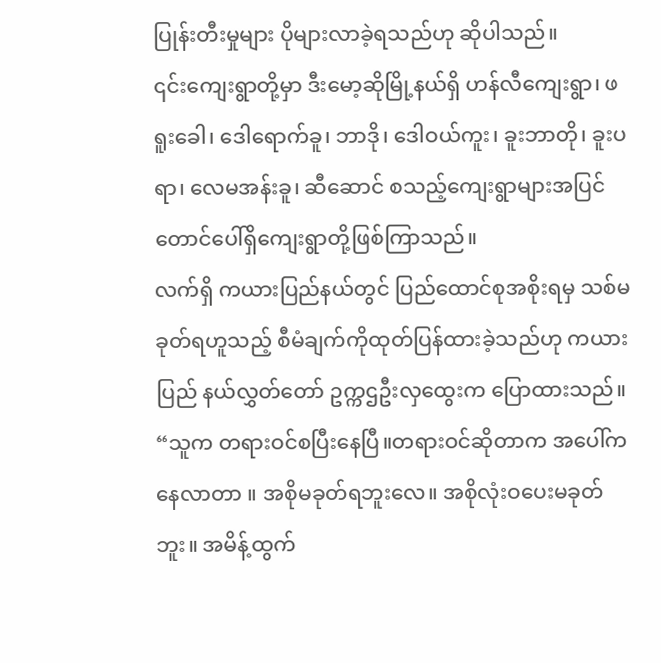ပြုန်းတီးမှုများ ပိုများလာခဲ့ရသည်ဟု ဆိုပါသည်။
၎င်းကျေးရွာတို့မှာ ဒီးမော့ဆိုမြို့နယ်ရှိ ဟန်လီကျေးရွာ၊ ဖရူးခေါ၊ ဒေါရောက်ခူ၊ ဘာဒို၊ ဒေါဝယ်ကူး၊ ခူးဘာတို၊ ခူးပရာ၊ လေမအန်းခူ၊ ဆီဆောင် စသည့်ကျေးရွာများအပြင် တောင်ပေါ်ရှိကျေးရွာတို့ဖြစ်ကြာသည်။
လက်ရှိ ကယားပြည်နယ်တွင် ပြည်ထောင်စုအစိုးရမှ သစ်မခုတ်ရဟူသည့် စီမံချက်ကိုထုတ်ပြန်ထားခဲ့သည်ဟု ကယားပြည် နယ်လွှတ်တော် ဥက္ကဌဦးလှထွေးက ပြောထားသည်။
“သူက တရားဝင်စပြီးနေပြီ။တရားဝင်ဆိုတာက အပေါ်ကနေလာတာ ။ အစိုမခုတ်ရဘူးလေ။ အစိုလုံးဝပေးမခုတ်ဘူး။ အမိန့်ထွက်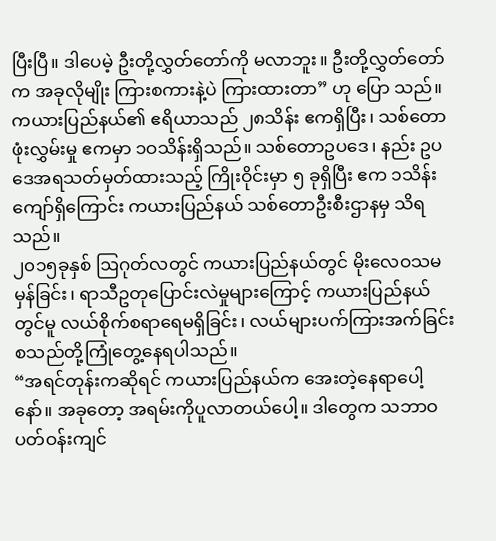ပြီးပြီ။ ဒါပေမဲ့ ဦးတို့လွှတ်တော်ကို မလာဘူး။ ဦးတို့လွှတ်တော်က အခုလိုမျိုး ကြားစကားနဲ့ပဲ ကြားထားတာ” ဟု ပြော သည်။
ကယားပြည်နယ်၏ ဧရိယာသည် ၂၈သိန်း ဧကရှိပြီး၊ သစ်တောဖုံးလွှမ်းမှု ဧကမှာ ၁ဝသိန်းရှိသည်။ သစ်တောဥပဒေ၊ နည်း ဥပဒေအရသတ်မှတ်ထားသည့် ကြိုးဝိုင်းမှာ ၅ ခုရှိပြီး ဧက ၁သိန်းကျော်ရှိကြောင်း ကယားပြည်နယ် သစ်တောဦးစီးဌာနမှ သိရသည်။
၂၀၁၅ခုနှစ် ဩဂုတ်လတွင် ကယားပြည်နယ်တွင် မိုးလေဝသမမှန်ခြင်း၊ ရာသီဥတုပြောင်းလဲမှုများကြောင့် ကယားပြည်နယ် တွင်မူ လယ်စိုက်စရာရေမရှိခြင်း၊ လယ်များပက်ကြားအက်ခြင်း စသည်တို့ကြုံတွေ့နေရပါသည်။
“အရင်တုန်းကဆိုရင် ကယားပြည်နယ်က အေးတဲ့နေရာပေါ့နော်။ အခုတော့ အရမ်းကိုပူလာတယ်ပေါ့။ ဒါတွေက သဘာဝ ပတ်ဝန်းကျင်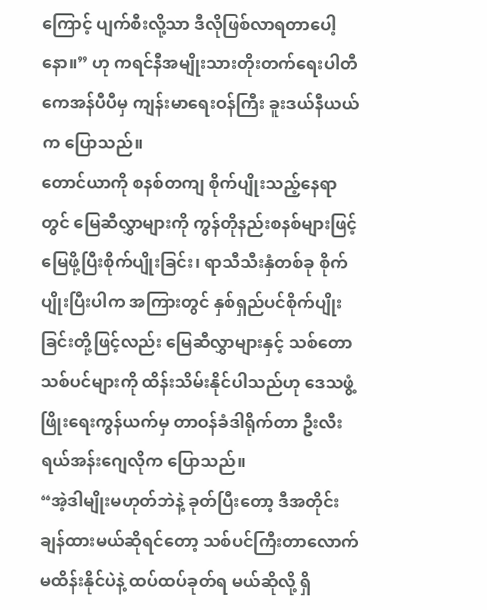ကြောင့် ပျက်စီးလို့သာ ဒီလိုဖြစ်လာရတာပေါ့နော။” ဟု ကရင်နီအမျိုးသားတိုးတက်ရေးပါတီ ကေအန်ပီပီမှ ကျန်းမာရေးဝန်ကြီး ခူးဒယ်နီယယ်က ပြောသည်။
တောင်ယာကို စနစ်တကျ စိုက်ပျိုးသည့်နေရာတွင် မြေဆီလွှာများကို ကွန်တိုနည်းစနစ်များဖြင့် မြေဖို့ပြီးစိုက်ပျိုးခြင်း၊ ရာသီသီးနှံတစ်ခု စိုက်ပျိုးပြီးပါက အကြားတွင် နှစ်ရှည်ပင်စိုက်ပျိုးခြင်းတို့ဖြင့်လည်း မြေဆီလွှာများနှင့် သစ်တောသစ်ပင်များကို ထိန်းသိမ်းနိုင်ပါသည်ဟု ဒေသဖွံ့ဖြိုးရေးကွန်ယက်မှ တာဝန်ခံဒါရိုက်တာ ဦးလီးရယ်အန်းဂျေလိုက ပြောသည်။
“အဲ့ဒါမျိုးမဟုတ်ဘဲနဲ့ ခုတ်ပြီးတော့ ဒီအတိုင်းချန်ထားမယ်ဆိုရင်တော့ သစ်ပင်ကြီးတာလောက် မထိန်းနိုင်ပဲနဲ့ ထပ်ထပ်ခုတ်ရ မယ်ဆိုလို့ ရှိ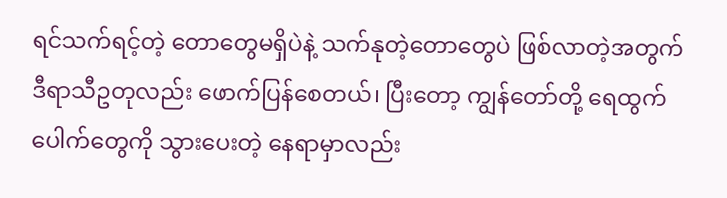ရင်သက်ရင့်တဲ့ တောတွေမရှိပဲနဲ့ သက်နုတဲ့တောတွေပဲ ဖြစ်လာတဲ့အတွက် ဒီရာသီဥတုလည်း ဖောက်ပြန်စေတယ်၊ ပြီးတော့ ကျွန်တော်တို့ ရေထွက်ပေါက်တွေကို သွားပေးတဲ့ နေရာမှာလည်း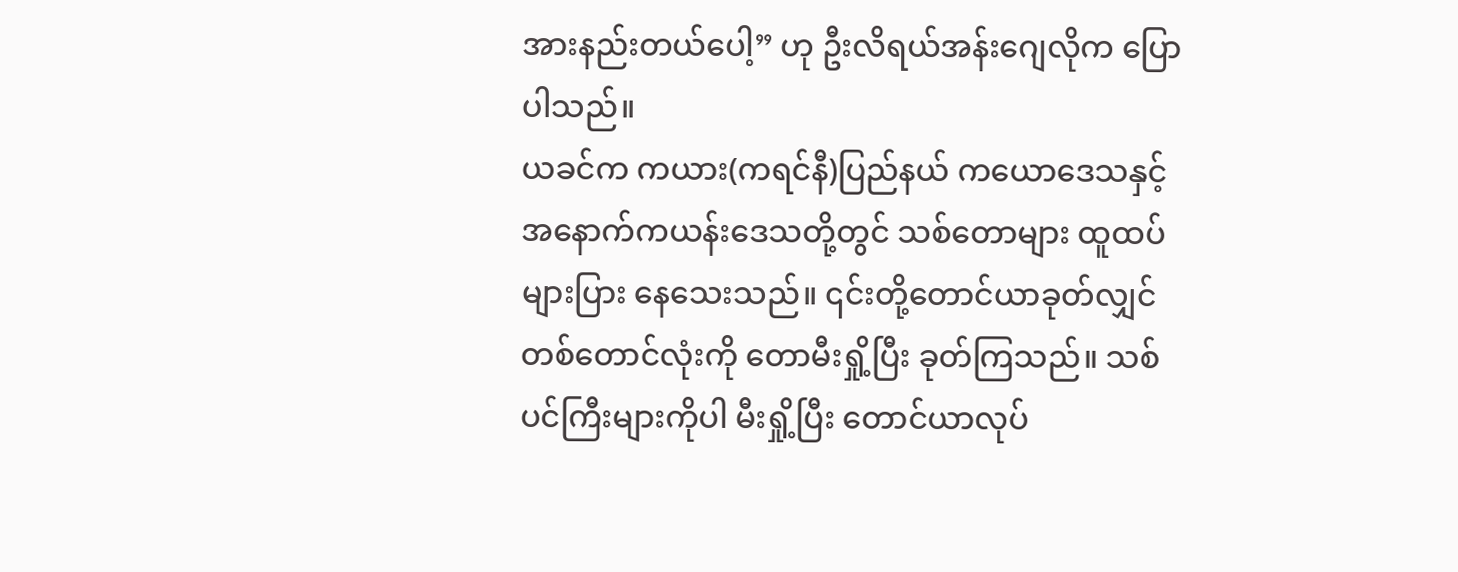အားနည်းတယ်ပေါ့” ဟု ဦးလိရယ်အန်းဂျေလိုက ပြောပါသည်။
ယခင်က ကယား(ကရင်နီ)ပြည်နယ် ကယောဒေသနှင့် အနောက်ကယန်းဒေသတို့တွင် သစ်တောများ ထူထပ်များပြား နေသေးသည်။ ၎င်းတို့တောင်ယာခုတ်လျှင် တစ်တောင်လုံးကို တောမီးရှို့ပြီး ခုတ်ကြသည်။ သစ်ပင်ကြီးများကိုပါ မီးရှို့ပြီး တောင်ယာလုပ်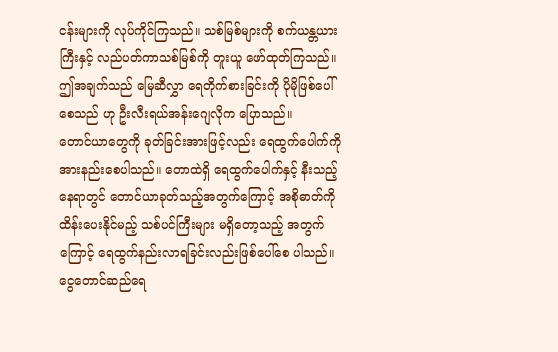ငန်းများကို လုပ်ကိုင်ကြသည်။ သစ်မြစ်များကို စက်ယန္တယားကြီးနှင့် လည်ပတ်ကာသစ်မြစ်ကို တူးယူ ဖော်ထုတ်ကြသည်။ ဤအချက်သည် မြေဆီလွှာ ရေတိုက်စားခြင်းကို ပိုမိုဖြစ်ပေါ်စေသည် ဟု ဦးလီးရယ်အန်းဂျေလိုက ပြောသည်။
တောင်ယာတွေကို ခုတ်ခြင်းအားဖြင့်လည်း ရေထွက်ပေါက်ကို အားနည်းစေပါသည်။ တောထဲရှိ ရေထွက်ပေါက်နှင့် နီးသည့်နေရာတွင် တောင်ယာခုတ်သည့်အတွက်ကြောင့် အစိုဓာတ်ကိုထိန်းပေးနိုင်မည့် သစ်ပင်ကြီးများ မရှိတော့သည့် အတွက်ကြောင့် ရေထွက်နည်းလာရခြင်းလည်းဖြစ်ပေါ်စေ ပါသည်။
ငွေတောင်ဆည်ရေ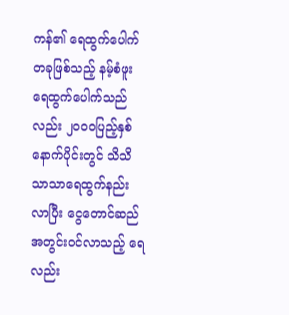ကန်၏ ရေထွက်ပေါက်တခုဖြစ်သည့် နမ့်စံဖူးရေထွက်ပေါက်သည်လည်း ၂၀၀ဝပြည့်နှစ်နောက်ပိုင်းတွင် သိသိသာသာရေထွက်နည်းလာပြီး ငွေတောင်ဆည်အတွင်းဝင်လာသည့် ရေလည်း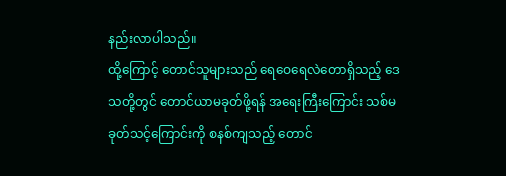နည်းလာပါသည်။
ထို့ကြောင့် တောင်သူများသည် ရေဝေရေလဲတောရှိသည့် ဒေသတို့တွင် တောင်ယာမခုတ်ဖို့ရန် အရေးကြီးကြောင်း သစ်မခုတ်သင့်ကြောင်းကို စနစ်ကျသည့် တောင်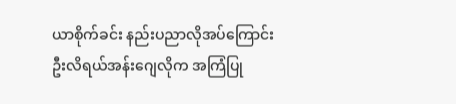ယာစိုက်ခင်း နည်းပညာလိုအပ်ကြောင်း ဦးလိရယ်အန်းဂျေလိုက အကြံပြု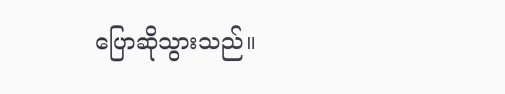ပြောဆိုသွားသည်။